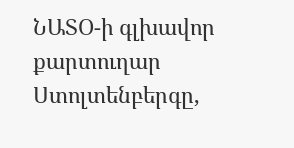ՆԱՏՕ-ի գլխավոր քարտուղար Ստոլտենբերգը,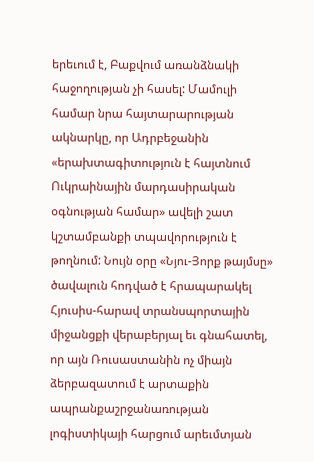երեւում է, Բաքվում առանձնակի հաջողության չի հասել: Մամուլի համար նրա հայտարարության ակնարկը, որ Ադրբեջանին «երախտագիտություն է հայտնում Ուկրաինային մարդասիրական օգնության համար» ավելի շատ կշտամբանքի տպավորություն է թողնում: Նույն օրը «Նյու-Յորք թայմսը» ծավալուն հոդված է հրապարակել Հյուսիս-հարավ տրանսպորտային միջանցքի վերաբերյալ եւ գնահատել, որ այն Ռուսաստանին ոչ միայն ձերբազատում է արտաքին ապրանքաշրջանառության լոգիստիկայի հարցում արեւմտյան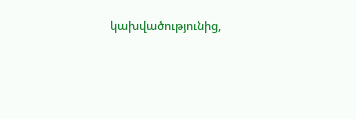կախվածությունից,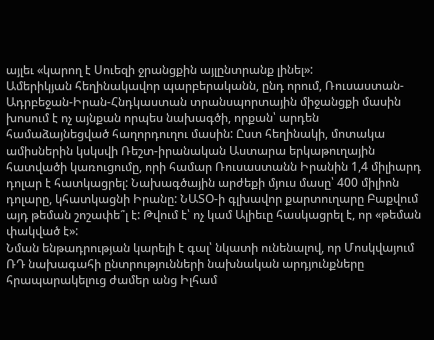այլեւ «կարող է Սուեզի ջրանցքին այլընտրանք լինել»:
Ամերիկյան հեղինակավոր պարբերականն, ընդ որում, Ռուսաստան-Ադրբեջան-Իրան-Հնդկաստան տրանսպորտային միջանցքի մասին խոսում է ոչ այնքան որպես նախագծի, որքան՝ արդեն համաձայնեցված հաղորդուղու մասին: Ըստ հեղինակի, մոտակա ամիսներին կսկսվի Ռեշտ-իրանական Աստարա երկաթուղային հատվածի կառուցումը, որի համար Ռուսաստանն Իրանին 1,4 միլիարդ դոլար է հատկացրել: Նախագծային արժեքի մյուս մասը՝ 400 միլիոն դոլարը, կհատկացնի Իրանը: ՆԱՏՕ-ի գլխավոր քարտուղարը Բաքվում այդ թեման շոշափե՞լ է: Թվում է՝ ոչ կամ Ալիեւը հասկացրել է, որ «թեման փակված է»:
Նման ենթադրության կարելի է գալ՝ նկատի ունենալով, որ Մոսկվայում ՌԴ նախագահի ընտրությունների նախնական արդյունքները հրապարակելուց ժամեր անց Իլհամ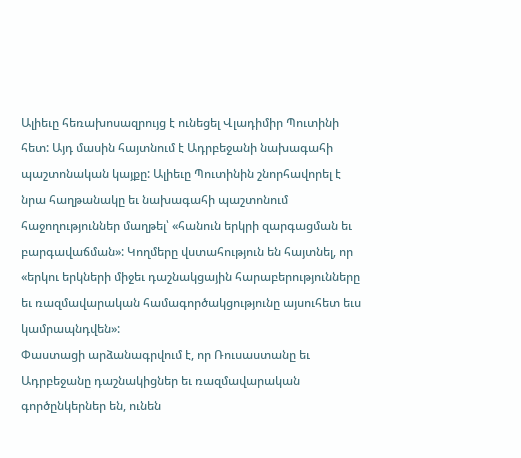Ալիեւը հեռախոսազրույց է ունեցել Վլադիմիր Պուտինի հետ: Այդ մասին հայտնում է Ադրբեջանի նախագահի պաշտոնական կայքը: Ալիեւը Պուտինին շնորհավորել է նրա հաղթանակը եւ նախագահի պաշտոնում հաջողություններ մաղթել՝ «հանուն երկրի զարգացման եւ բարգավաճման»: Կողմերը վստահություն են հայտնել, որ «երկու երկների միջեւ դաշնակցային հարաբերությունները եւ ռազմավարական համագործակցությունը այսուհետ եւս կամրապնդվեն»:
Փաստացի արձանագրվում է, որ Ռուսաստանը եւ Ադրբեջանը դաշնակիցներ եւ ռազմավարական գործընկերներ են, ունեն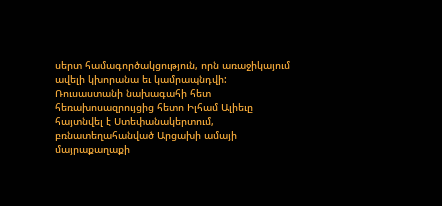սերտ համագործակցություն, որն առաջիկայում ավելի կխորանա եւ կամրապնդվի: Ռուսաստանի նախագահի հետ հեռախոսազրույցից հետո Իլհամ Ալիեւը հայտնվել է Ստեփանակերտում, բռնատեղահանված Արցախի ամայի մայրաքաղաքի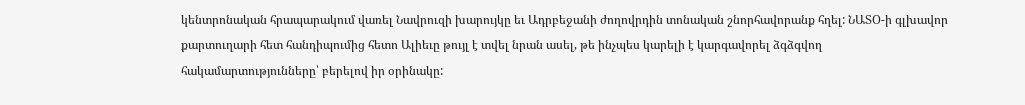կենտրոնական հրապարակում վառել Նավրուզի խարույկը եւ Ադրբեջանի ժողովրդին տոնական շնորհավորանք հղել: ՆԱՏՕ-ի գլխավոր քարտուղարի հետ հանդիպումից հետո Ալիեւը թույլ է տվել նրան ասել, թե ինչպես կարելի է կարգավորել ձգձգվող հակամարտությունները՝ բերելով իր օրինակը: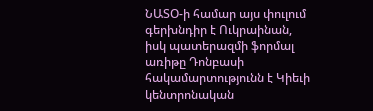ՆԱՏՕ-ի համար այս փուլում գերխնդիր է Ուկրաինան, իսկ պատերազմի ֆորմալ առիթը Դոնբասի հակամարտությունն է Կիեւի կենտրոնական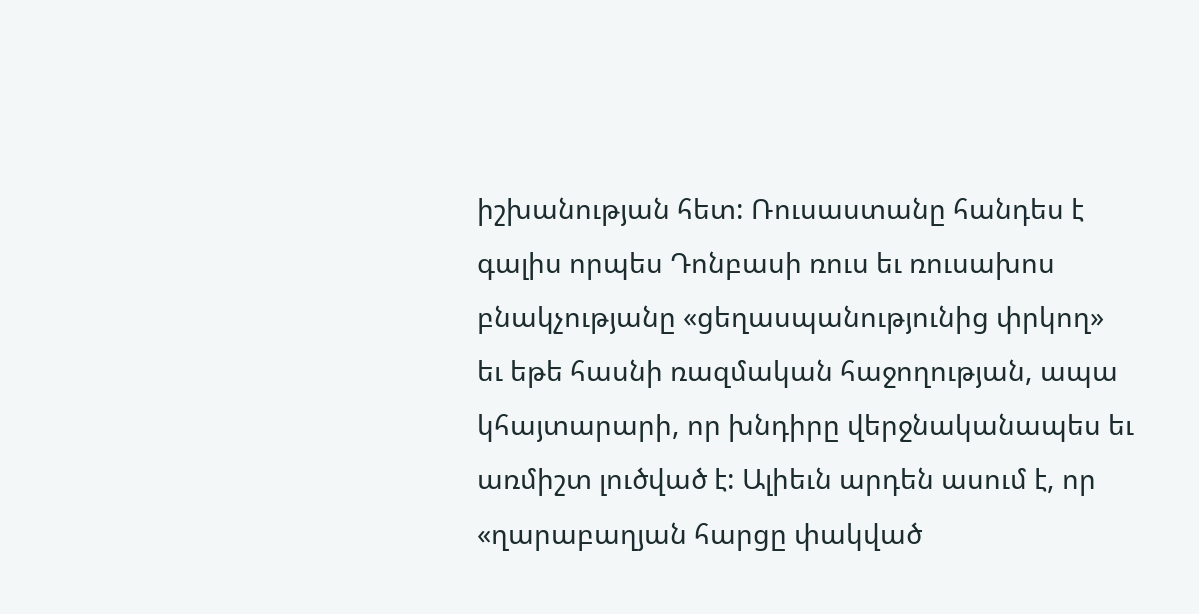իշխանության հետ: Ռուսաստանը հանդես է գալիս որպես Դոնբասի ռուս եւ ռուսախոս բնակչությանը «ցեղասպանությունից փրկող» եւ եթե հասնի ռազմական հաջողության, ապա կհայտարարի, որ խնդիրը վերջնականապես եւ առմիշտ լուծված է: Ալիեւն արդեն ասում է, որ «ղարաբաղյան հարցը փակված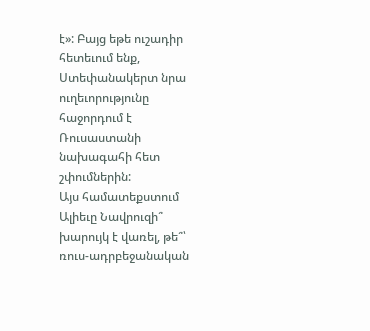է»: Բայց եթե ուշադիր հետեւում ենք, Ստեփանակերտ նրա ուղեւորությունը հաջորդում է Ռուսաստանի նախագահի հետ շփումներին:
Այս համատեքստում Ալիեւը Նավրուզի՞ խարույկ է վառել, թե՞՝ ռուս-ադրբեջանական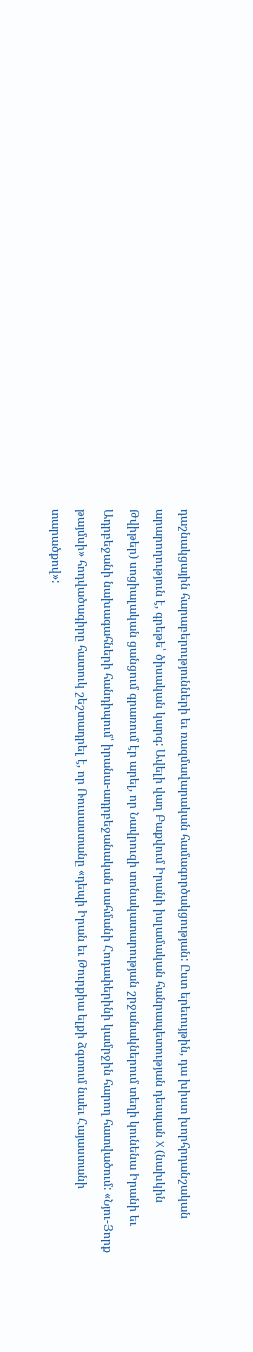դաշնակցային հարաբերությունների եւ ռազմավարական համագործակցության: Ըստ երեւույթին, դա խիստ խորհրդանշական արարողություն է, գրեթե՝ ծիսական կարգ: Ավելի վաղ Բաքվում Իրանի իսլամական հանրապետության դեսպան X (նախկին Թվիթեր) սոցիալական ցանցում գրառում էր արել, որ Նավրուզի տոնակատարության շրջանակներում տեղի կունենա Իրանի եւ Ադրբեջանի նախագահների հանդիպում՝ իրանա-ադրբեջանական սահմանի Հոդափերինի կամրջին հարող հատվածում: «Նյու-Յորք թայմսի» հոդվածագիրը հատուկ շեշտադրել է, որ Ռուսաստանը «դեպի Իրան եւ Թուրքիա ելքի ձգտում նաեւ Հայաստանի տարածքով»: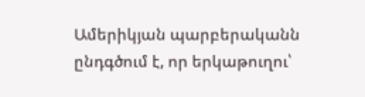Ամերիկյան պարբերականն ընդգծում է, որ երկաթուղու՝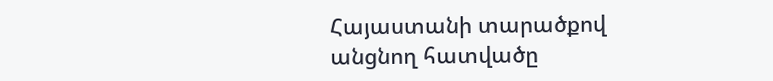Հայաստանի տարածքով անցնող հատվածը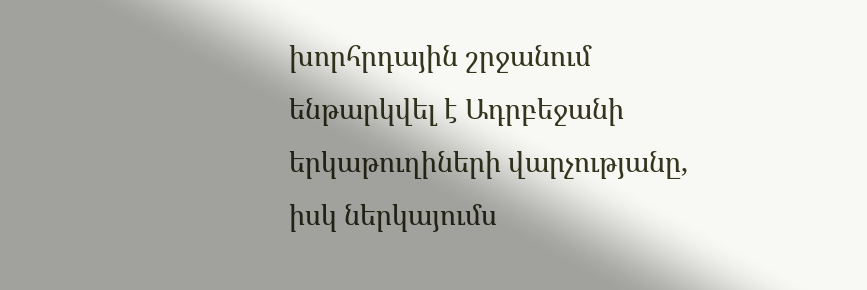խորհրդային շրջանում ենթարկվել է Ադրբեջանի երկաթուղիների վարչությանը, իսկ ներկայումս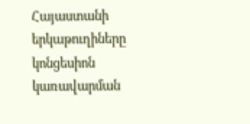Հայաստանի երկաթուղիները կոնցեսիոն կառավարման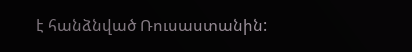է հանձնված Ռուսաստանին: